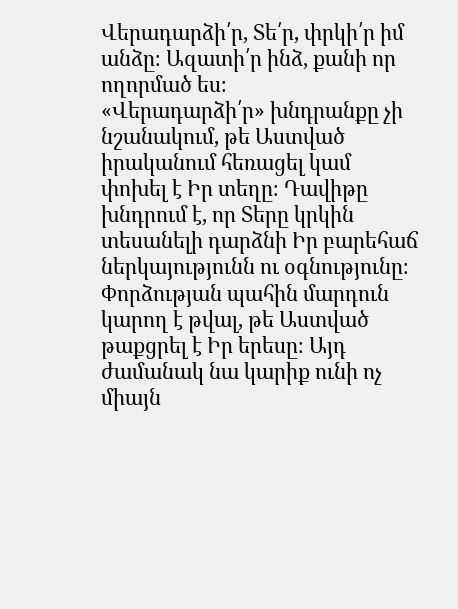Վերադարձի՛ր, Տե՛ր, փրկի՛ր իմ անձը։ Ազատի՛ր ինձ, քանի որ ողորմած ես։
«Վերադարձի՛ր» խնդրանքը չի նշանակում, թե Աստված իրականում հեռացել կամ փոխել է Իր տեղը։ Դավիթը խնդրում է, որ Տերը կրկին տեսանելի դարձնի Իր բարեհաճ ներկայությունն ու օգնությունը։ Փորձության պահին մարդուն կարող է թվալ, թե Աստված թաքցրել է Իր երեսը։ Այդ ժամանակ նա կարիք ունի ոչ միայն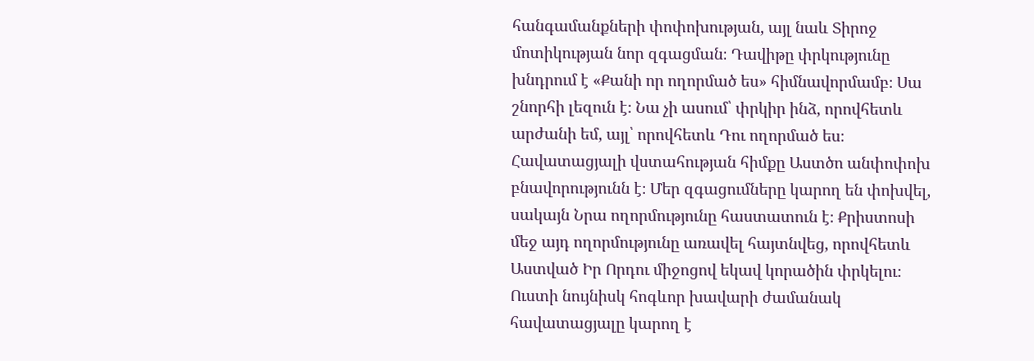հանգամանքների փոփոխության, այլ նաև Տիրոջ մոտիկության նոր զգացման։ Դավիթը փրկությունը խնդրում է «Քանի որ ողորմած ես» հիմնավորմամբ։ Սա շնորհի լեզուն է։ Նա չի ասում՝ փրկիր ինձ, որովհետև արժանի եմ, այլ՝ որովհետև Դու ողորմած ես։ Հավատացյալի վստահության հիմքը Աստծո անփոփոխ բնավորությունն է։ Մեր զգացումները կարող են փոխվել, սակայն Նրա ողորմությունը հաստատուն է։ Քրիստոսի մեջ այդ ողորմությունը առավել հայտնվեց, որովհետև Աստված Իր Որդու միջոցով եկավ կորածին փրկելու։ Ուստի նույնիսկ հոգևոր խավարի ժամանակ հավատացյալը կարող է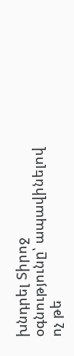խնդրել Տիրոջ օգնությունը՝ ապավինելով ոչ թե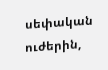սեփական ուժերին,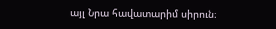այլ Նրա հավատարիմ սիրուն։